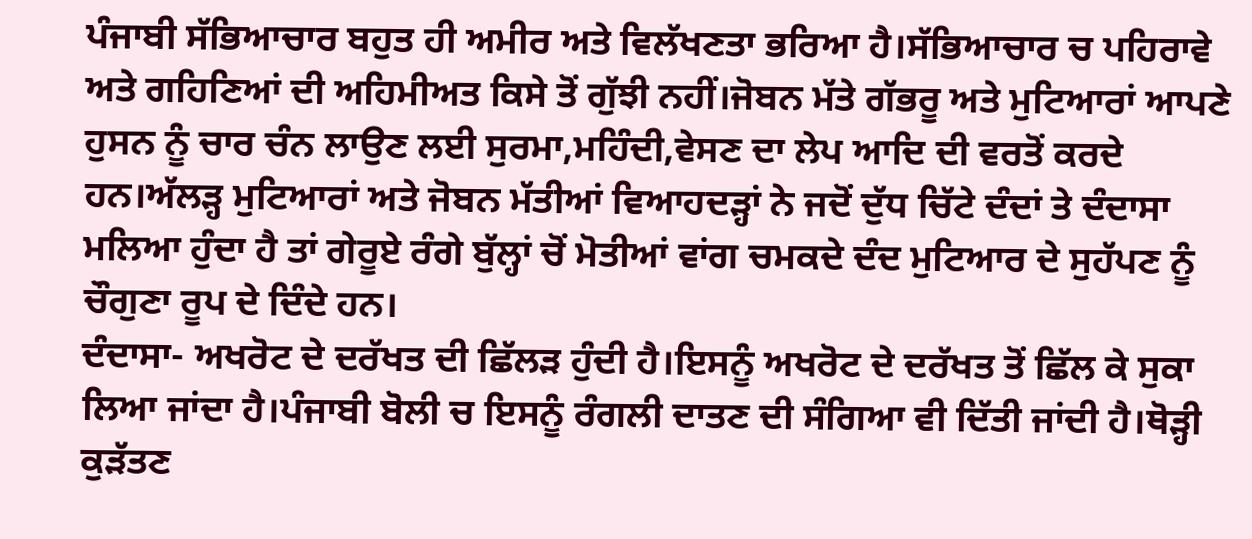ਪੰਜਾਬੀ ਸੱਭਿਆਚਾਰ ਬਹੁਤ ਹੀ ਅਮੀਰ ਅਤੇ ਵਿਲੱਖਣਤਾ ਭਰਿਆ ਹੈ।ਸੱਭਿਆਚਾਰ ਚ ਪਹਿਰਾਵੇ ਅਤੇ ਗਹਿਣਿਆਂ ਦੀ ਅਹਿਮੀਅਤ ਕਿਸੇ ਤੋਂ ਗੁੱਝੀ ਨਹੀਂ।ਜੋਬਨ ਮੱਤੇ ਗੱਭਰੂ ਅਤੇ ਮੁਟਿਆਰਾਂ ਆਪਣੇ ਹੁਸਨ ਨੂੰ ਚਾਰ ਚੰਨ ਲਾਉਣ ਲਈ ਸੁਰਮਾ,ਮਹਿੰਦੀ,ਵੇਸਣ ਦਾ ਲੇਪ ਆਦਿ ਦੀ ਵਰਤੋਂ ਕਰਦੇ ਹਨ।ਅੱਲੜ੍ਹ ਮੁਟਿਆਰਾਂ ਅਤੇ ਜੋਬਨ ਮੱਤੀਆਂ ਵਿਆਹਦੜ੍ਹਾਂ ਨੇ ਜਦੋਂ ਦੁੱਧ ਚਿੱਟੇ ਦੰਦਾਂ ਤੇ ਦੰਦਾਸਾ ਮਲਿਆ ਹੁੰਦਾ ਹੈ ਤਾਂ ਗੇਰੂਏ ਰੰਗੇ ਬੁੱਲ੍ਹਾਂ ਚੋਂ ਮੋਤੀਆਂ ਵਾਂਗ ਚਮਕਦੇ ਦੰਦ ਮੁਟਿਆਰ ਦੇ ਸੁਹੱਪਣ ਨੂੰ ਚੌਗੁਣਾ ਰੂਪ ਦੇ ਦਿੰਦੇ ਹਨ।
ਦੰਦਾਸਾ- ਅਖਰੋਟ ਦੇ ਦਰੱਖਤ ਦੀ ਛਿੱਲੜ ਹੁੰਦੀ ਹੈ।ਇਸਨੂੰ ਅਖਰੋਟ ਦੇ ਦਰੱਖਤ ਤੋਂ ਛਿੱਲ ਕੇ ਸੁਕਾ ਲਿਆ ਜਾਂਦਾ ਹੈ।ਪੰਜਾਬੀ ਬੋਲੀ ਚ ਇਸਨੂੰ ਰੰਗਲੀ ਦਾਤਣ ਦੀ ਸੰਗਿਆ ਵੀ ਦਿੱਤੀ ਜਾਂਦੀ ਹੈ।ਥੋੜ੍ਹੀ ਕੁੜੱਤਣ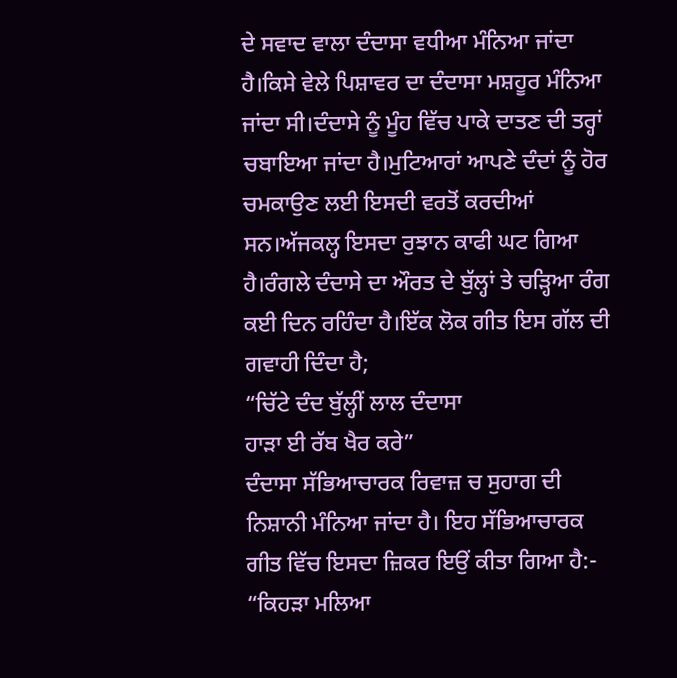ਦੇ ਸਵਾਦ ਵਾਲਾ ਦੰਦਾਸਾ ਵਧੀਆ ਮੰਨਿਆ ਜਾਂਦਾ ਹੈ।ਕਿਸੇ ਵੇਲੇ ਪਿਸ਼ਾਵਰ ਦਾ ਦੰਦਾਸਾ ਮਸ਼ਹੂਰ ਮੰਨਿਆ ਜਾਂਦਾ ਸੀ।ਦੰਦਾਸੇ ਨੂੰ ਮੂੰਹ ਵਿੱਚ ਪਾਕੇ ਦਾਤਣ ਦੀ ਤਰ੍ਹਾਂ ਚਬਾਇਆ ਜਾਂਦਾ ਹੈ।ਮੁਟਿਆਰਾਂ ਆਪਣੇ ਦੰਦਾਂ ਨੂੰ ਹੋਰ ਚਮਕਾਉਣ ਲਈ ਇਸਦੀ ਵਰਤੋਂ ਕਰਦੀਆਂ ਸਨ।ਅੱਜਕਲ੍ਹ ਇਸਦਾ ਰੁਝਾਨ ਕਾਫੀ ਘਟ ਗਿਆ ਹੈ।ਰੰਗਲੇ ਦੰਦਾਸੇ ਦਾ ਔਰਤ ਦੇ ਬੁੱਲ੍ਹਾਂ ਤੇ ਚੜ੍ਹਿਆ ਰੰਗ ਕਈ ਦਿਨ ਰਹਿੰਦਾ ਹੈ।ਇੱਕ ਲੋਕ ਗੀਤ ਇਸ ਗੱਲ ਦੀ ਗਵਾਹੀ ਦਿੰਦਾ ਹੈ;
“ਚਿੱਟੇ ਦੰਦ ਬੁੱਲ੍ਹੀਂ ਲਾਲ ਦੰਦਾਸਾ
ਹਾੜਾ ਈ ਰੱਬ ਖੈਰ ਕਰੇ”
ਦੰਦਾਸਾ ਸੱਭਿਆਚਾਰਕ ਰਿਵਾਜ਼ ਚ ਸੁਹਾਗ ਦੀ ਨਿਸ਼ਾਨੀ ਮੰਨਿਆ ਜਾਂਦਾ ਹੈ। ਇਹ ਸੱਭਿਆਚਾਰਕ ਗੀਤ ਵਿੱਚ ਇਸਦਾ ਜ਼ਿਕਰ ਇਉਂ ਕੀਤਾ ਗਿਆ ਹੈ:-
“ਕਿਹੜਾ ਮਲਿਆ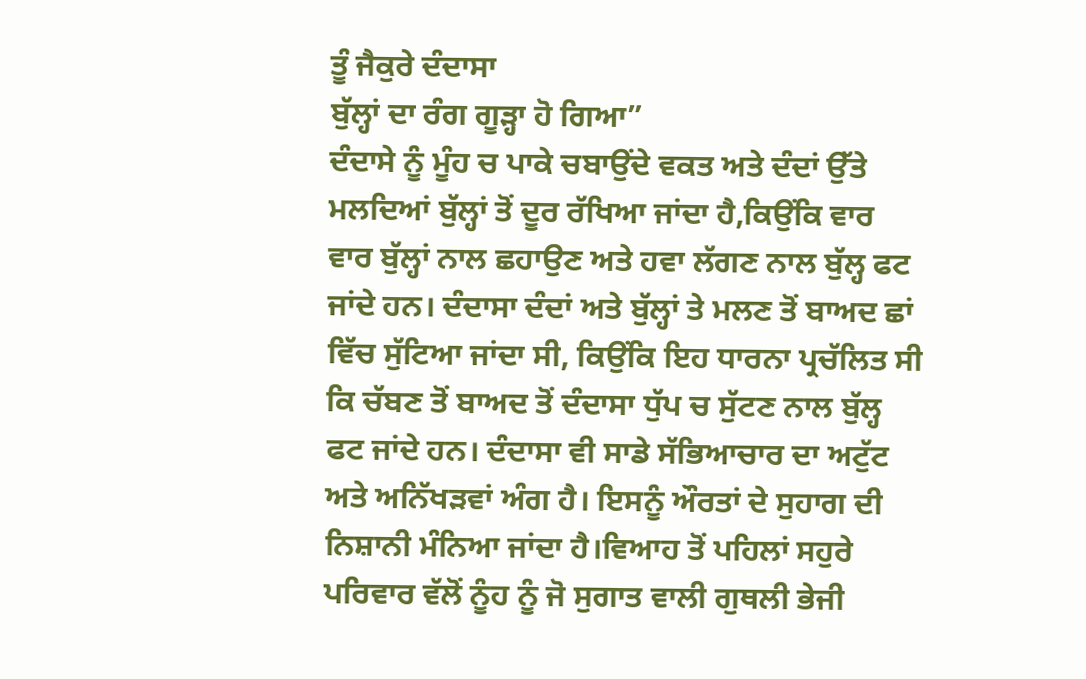ਤੂੰ ਜੈਕੁਰੇ ਦੰਦਾਸਾ
ਬੁੱਲ੍ਹਾਂ ਦਾ ਰੰਗ ਗੂੜ੍ਹਾ ਹੋ ਗਿਆ”
ਦੰਦਾਸੇ ਨੂੰ ਮੂੰਹ ਚ ਪਾਕੇ ਚਬਾਉਂਦੇ ਵਕਤ ਅਤੇ ਦੰਦਾਂ ਉੱਤੇ ਮਲਦਿਆਂ ਬੁੱਲ੍ਹਾਂ ਤੋਂ ਦੂਰ ਰੱਖਿਆ ਜਾਂਦਾ ਹੈ,ਕਿਉਂਕਿ ਵਾਰ ਵਾਰ ਬੁੱਲ੍ਹਾਂ ਨਾਲ ਛਹਾਉਣ ਅਤੇ ਹਵਾ ਲੱਗਣ ਨਾਲ ਬੁੱਲ੍ਹ ਫਟ ਜਾਂਦੇ ਹਨ। ਦੰਦਾਸਾ ਦੰਦਾਂ ਅਤੇ ਬੁੱਲ੍ਹਾਂ ਤੇ ਮਲਣ ਤੋਂ ਬਾਅਦ ਛਾਂ ਵਿੱਚ ਸੁੱਟਿਆ ਜਾਂਦਾ ਸੀ, ਕਿਉਂਕਿ ਇਹ ਧਾਰਨਾ ਪ੍ਰਚੱਲਿਤ ਸੀ ਕਿ ਚੱਬਣ ਤੋਂ ਬਾਅਦ ਤੋਂ ਦੰਦਾਸਾ ਧੁੱਪ ਚ ਸੁੱਟਣ ਨਾਲ ਬੁੱਲ੍ਹ ਫਟ ਜਾਂਦੇ ਹਨ। ਦੰਦਾਸਾ ਵੀ ਸਾਡੇ ਸੱਭਿਆਚਾਰ ਦਾ ਅਟੁੱਟ ਅਤੇ ਅਨਿੱਖੜਵਾਂ ਅੰਗ ਹੈ। ਇਸਨੂੰ ਔਰਤਾਂ ਦੇ ਸੁਹਾਗ ਦੀ ਨਿਸ਼ਾਨੀ ਮੰਨਿਆ ਜਾਂਦਾ ਹੈ।ਵਿਆਹ ਤੋਂ ਪਹਿਲਾਂ ਸਹੁਰੇ ਪਰਿਵਾਰ ਵੱਲੋਂ ਨੂੰਹ ਨੂੰ ਜੋ ਸੁਗਾਤ ਵਾਲੀ ਗੁਥਲੀ ਭੇਜੀ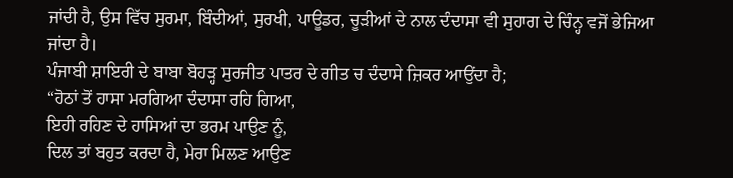ਜਾਂਦੀ ਹੈ, ਉਸ ਵਿੱਚ ਸੁਰਮਾ, ਬਿੰਦੀਆਂ, ਸੁਰਖੀ, ਪਾਊਡਰ, ਚੂੜੀਆਂ ਦੇ ਨਾਲ ਦੰਦਾਸਾ ਵੀ ਸੁਹਾਗ ਦੇ ਚਿੰਨ੍ਹ ਵਜੋਂ ਭੇਜਿਆ ਜਾਂਦਾ ਹੈ।
ਪੰਜਾਬੀ ਸ਼ਾਇਰੀ ਦੇ ਬਾਬਾ ਬੋਹੜ੍ਹ ਸੁਰਜੀਤ ਪਾਤਰ ਦੇ ਗੀਤ ਚ ਦੰਦਾਸੇ ਜ਼ਿਕਰ ਆਉਂਦਾ ਹੈ;
“ਹੋਠਾਂ ਤੋਂ ਹਾਸਾ ਮਰਗਿਆ ਦੰਦਾਸਾ ਰਹਿ ਗਿਆ,
ਇਹੀ ਰਹਿਣ ਦੇ ਹਾਸਿਆਂ ਦਾ ਭਰਮ ਪਾਉਣ ਨੂੰ,
ਦਿਲ ਤਾਂ ਬਹੁਤ ਕਰਦਾ ਹੈ, ਮੇਰਾ ਮਿਲਣ ਆਉਣ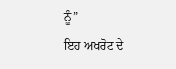ਨੂੰ”
ਇਹ ਅਖਰੋਟ ਦੇ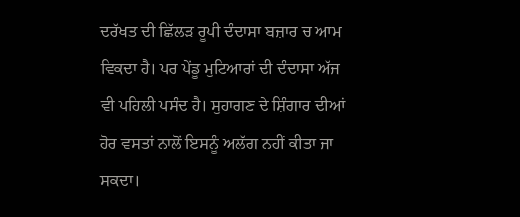ਦਰੱਖਤ ਦੀ ਛਿੱਲੜ ਰੂਪੀ ਦੰਦਾਸਾ ਬਜ਼ਾਰ ਚ ਆਮ ਵਿਕਦਾ ਹੈ। ਪਰ ਪੇਂਡੂ ਮੁਟਿਆਰਾਂ ਦੀ ਦੰਦਾਸਾ ਅੱਜ ਵੀ ਪਹਿਲੀ ਪਸੰਦ ਹੈ। ਸੁਹਾਗਣ ਦੇ ਸ਼ਿੰਗਾਰ ਦੀਆਂ ਹੋਰ ਵਸਤਾਂ ਨਾਲੋਂ ਇਸਨੂੰ ਅਲੱਗ ਨਹੀਂ ਕੀਤਾ ਜਾ ਸਕਦਾ।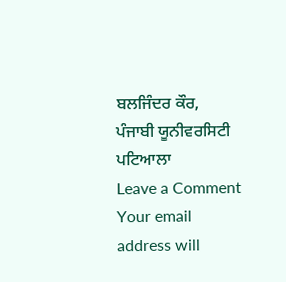ਬਲਜਿੰਦਰ ਕੌਰ, ਪੰਜਾਬੀ ਯੂਨੀਵਰਸਿਟੀ ਪਟਿਆਲਾ
Leave a Comment
Your email address will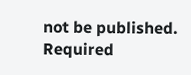not be published. Required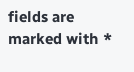fields are marked with *